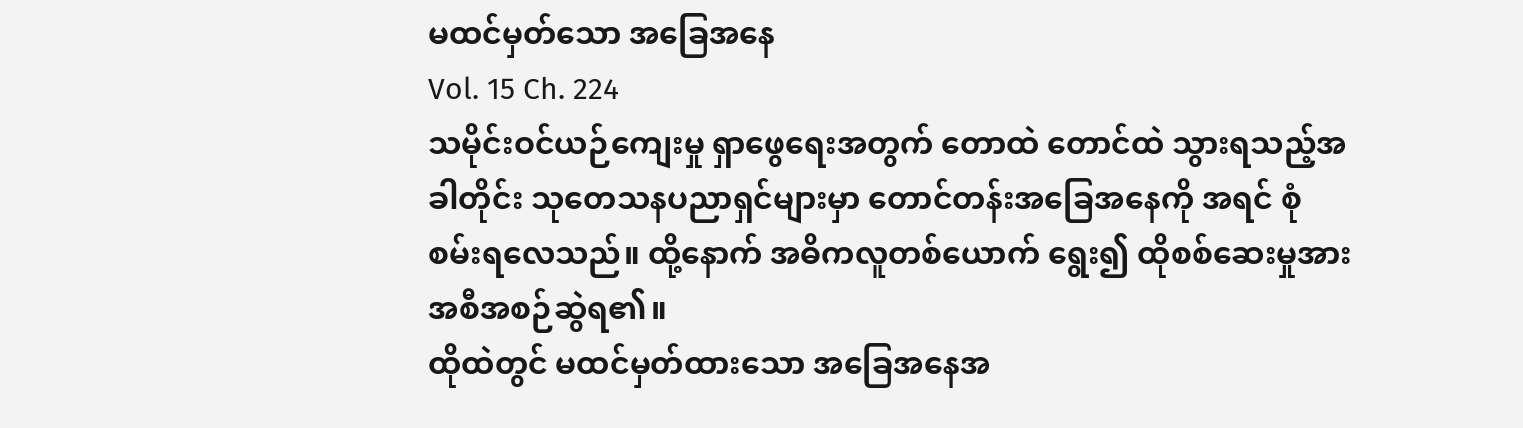မထင်မှတ်သော အခြေအနေ
Vol. 15 Ch. 224
သမိုင်းဝင်ယဉ်ကျေးမှု ရှာဖွေရေးအတွက် တောထဲ တောင်ထဲ သွားရသည့်အခါတိုင်း သုတေသနပညာရှင်များမှာ တောင်တန်းအခြေအနေကို အရင် စုံစမ်းရလေသည်။ ထို့နောက် အဓိကလူတစ်ယောက် ရွေး၍ ထိုစစ်ဆေးမှုအား အစီအစဉ်ဆွဲရ၏။
ထိုထဲတွင် မထင်မှတ်ထားသော အခြေအနေအ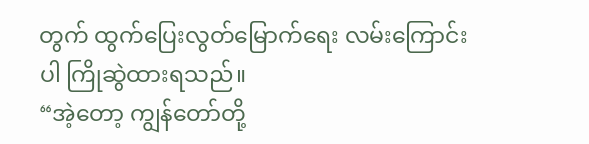တွက် ထွက်ပြေးလွတ်မြောက်ရေး လမ်းကြောင်းပါ ကြိုဆွဲထားရသည်။
“အဲ့တော့ ကျွန်တော်တို့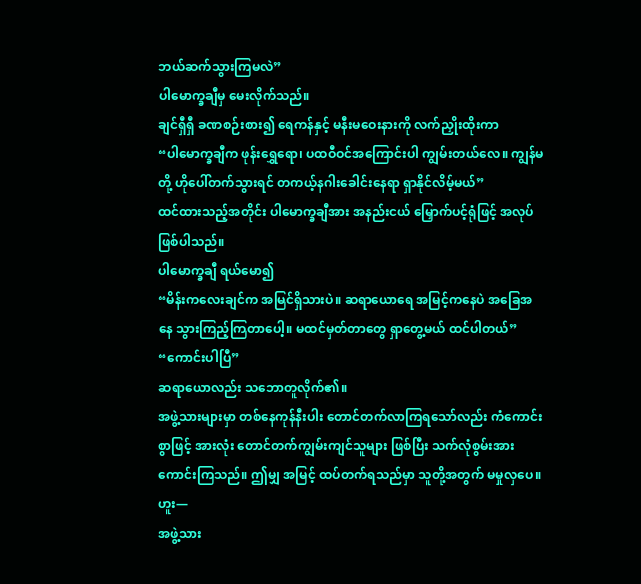ဘယ်ဆက်သွားကြမလဲ”
ပါမောက္ခချီမှ မေးလိုက်သည်။
ချင်ရှီရှီ ခဏစဉ်းစား၍ ရေကန်နှင့် မနီးမဝေးနားကို လက်ညှိုးထိုးကာ
“ပါမောက္ခချီက ဖုန်းရွှေရော၊ ပထဝီဝင်အကြောင်းပါ ကျွမ်းတယ်လေ။ ကျွန်မတို့ ဟိုပေါ်တက်သွားရင် တကယ့်နဂါးခေါင်းနေရာ ရှာနိုင်လိမ့်မယ်”
ထင်ထားသည့်အတိုင်း ပါမောက္ခချီအား အနည်းငယ် မြှောက်ပင့်ရုံဖြင့် အလုပ်ဖြစ်ပါသည်။
ပါမောက္ခချီ ရယ်မော၍
“မိန်းကလေးချင်က အမြင်ရှိသားပဲ။ ဆရာယောရေ အမြင့်ကနေပဲ အခြေအနေ သွားကြည့်ကြတာပေါ့။ မထင်မှတ်တာတွေ ရှာတွေ့မယ် ထင်ပါတယ်”
“ကောင်းပါပြီ”
ဆရာယောလည်း သဘောတူလိုက်၏။
အဖွဲ့သားများမှာ တစ်နေကုန်နီးပါး တောင်တက်လာကြရသော်လည်း ကံကောင်းစွာဖြင့် အားလုံး တောင်တက်ကျွမ်းကျင်သူများ ဖြစ်ပြီး သက်လုံစွမ်းအား ကောင်းကြသည်။ ဤမျှ အမြင့် ထပ်တက်ရသည်မှာ သူတို့အတွက် မမှုလှပေ။
ဟူး—
အဖွဲ့သား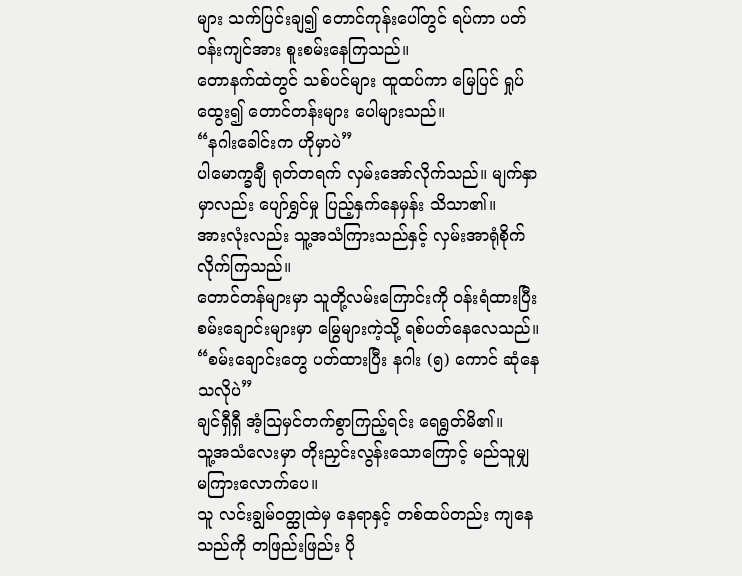များ သက်ပြင်းချ၍ တောင်ကုန်းပေါ်တွင် ရပ်ကာ ပတ်ဝန်းကျင်အား စူးစမ်းနေကြသည်။
တောနက်ထဲတွင် သစ်ပင်များ ထူထပ်ကာ မြေပြင် ရှုပ်ထွေး၍ တောင်တန်းများ ပေါများသည်။
“နဂါးခေါင်းက ဟိုမှာပဲ”
ပါမောက္ခချီ ရုတ်တရက် လှမ်းအော်လိုက်သည်။ မျက်နှာမှာလည်း ပျော်ရွှင်မှု ပြည့်နှက်နေမှန်း သိသာ၏။
အားလုံးလည်း သူ့အသံကြားသည်နှင့် လှမ်းအာရုံစိုက်လိုက်ကြသည်။
တောင်တန်များမှာ သူတို့လမ်းကြောင်းကို ဝန်းရံထားပြီး စမ်းချောင်းများမှာ မြွေများကဲ့သို့ ရစ်ပတ်နေလေသည်။
“စမ်းချောင်းတွေ ပတ်ထားပြီး နဂါး (၅) ကောင် ဆုံနေသလိုပဲ”
ချင်ရှီရှီ အံ့ဩမှင်တက်စွာကြည့်ရင်း ရေရွတ်မိ၏။
သူ့အသံလေးမှာ တိုးညှင်းလွန်းသောကြောင့် မည်သူမျှ မကြားလောက်ပေ။
သူ လင်းချွမ်ဝတ္ထုထဲမှ နေရာနှင့် တစ်ထပ်တည်း ကျနေသည်ကို တဖြည်းဖြည်း ပို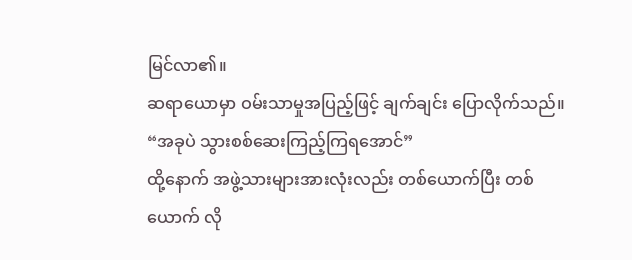မြင်လာ၏။
ဆရာယောမှာ ဝမ်းသာမှုအပြည့်ဖြင့် ချက်ချင်း ပြောလိုက်သည်။
“အခုပဲ သွားစစ်ဆေးကြည့်ကြရအောင်”
ထို့နောက် အဖွဲ့သားများအားလုံးလည်း တစ်ယောက်ပြီး တစ်ယောက် လို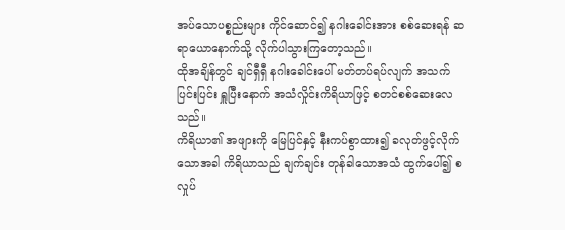အပ်သောပစ္စည်းများ ကိုင်ဆောင်၍ နဂါးခေါင်းအား စစ်ဆေးရန် ဆရာယောနောက်သို့ လိုက်ပါသွားကြတော့သည်။
ထိုအချိန်တွင် ချင်ရှီရှီ နဂါးခေါင်းပေါ် မတ်တပ်ရပ်လျက် အသက်ပြင်းပြင်း ရှူပြီးနောက် အသံလှိုင်းကိရိယာဖြင့် စတင်စစ်ဆေးလေသည်။
ကိရိယာ၏ အဖျားကို မြေပြင်နှင့် နီးကပ်စွာထား၍ ခလုတ်ဖွင့်လိုက်သောအခါ ကိရိယာသည် ချက်ချင်း တုန်ခါသောအသံ ထွက်ပေါ်၍ စလှုပ်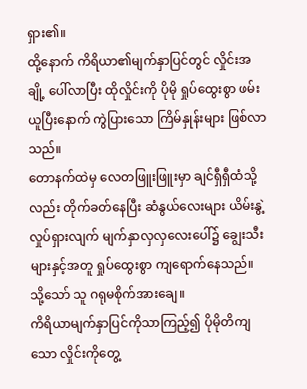ရှား၏။
ထို့နောက် ကိရိယာ၏မျက်နှာပြင်တွင် လှိုင်းအချို့ ပေါ်လာပြီး ထိုလှိုင်းကို ပိုမို ရှုပ်ထွေးစွာ ဖမ်းယူပြီးနောက် ကွဲပြားသော ကြိမ်နှုန်းများ ဖြစ်လာသည်။
တောနက်ထဲမှ လေတဖြူးဖြူးမှာ ချင်ရှီရှီထံသို့လည်း တိုက်ခတ်နေပြီး ဆံနွယ်လေးများ ယိမ်းနွဲ့လှုပ်ရှားလျက် မျက်နှာလှလှလေးပေါ်၌ ချွေးသီးများနှင့်အတူ ရှုပ်ထွေးစွာ ကျရောက်နေသည်။
သို့သော် သူ ဂရုမစိုက်အားချေ။
ကိရိယာမျက်နှာပြင်ကိုသာကြည့်၍ ပိုမိုတိကျသော လှိုင်းကိုတွေ့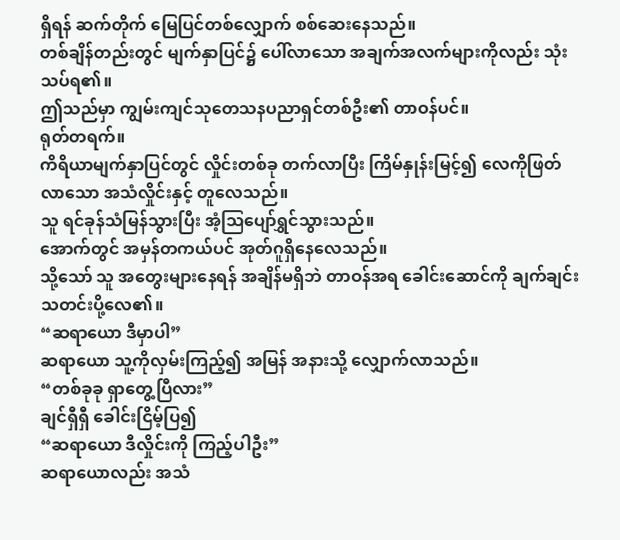ရှိရန် ဆက်တိုက် မြေပြင်တစ်လျှောက် စစ်ဆေးနေသည်။
တစ်ချိန်တည်းတွင် မျက်နှာပြင်၌ ပေါ်လာသော အချက်အလက်များကိုလည်း သုံးသပ်ရ၏။
ဤသည်မှာ ကျွမ်းကျင်သုတေသနပညာရှင်တစ်ဦး၏ တာဝန်ပင်။
ရုတ်တရက်။
ကိရိယာမျက်နှာပြင်တွင် လှိုင်းတစ်ခု တက်လာပြီး ကြိမ်နှုန်းမြင့်၍ လေကိုဖြတ်လာသော အသံလှိုင်းနှင့် တူလေသည်။
သူ ရင်ခုန်သံမြန်သွားပြီး အံ့ဩပျော်ရွှင်သွားသည်။
အောက်တွင် အမှန်တကယ်ပင် အုတ်ဂူရှိနေလေသည်။
သို့သော် သူ အတွေးများနေရန် အချိန်မရှိဘဲ တာဝန်အရ ခေါင်းဆောင်ကို ချက်ချင်း သတင်းပို့လေ၏။
“ဆရာယော ဒီမှာပါ”
ဆရာယော သူ့ကိုလှမ်းကြည့်၍ အမြန် အနားသို့ လျှောက်လာသည်။
“တစ်ခုခု ရှာတွေ့ပြီလား”
ချင်ရှီရှီ ခေါင်းငြိမ့်ပြ၍
“ဆရာယော ဒီလှိုင်းကို ကြည့်ပါဦး”
ဆရာယောလည်း အသံ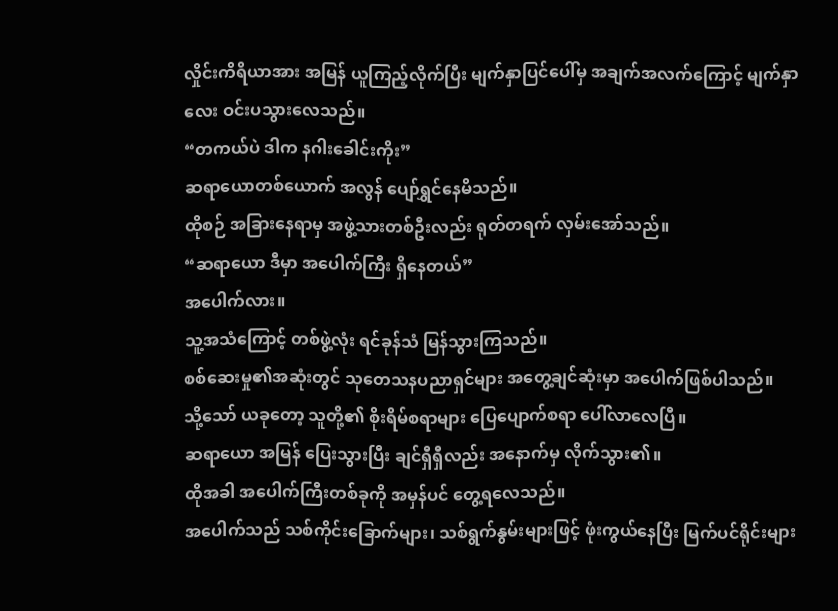လှိုင်းကိရိယာအား အမြန် ယူကြည့်လိုက်ပြီး မျက်နှာပြင်ပေါ်မှ အချက်အလက်ကြောင့် မျက်နှာလေး ဝင်းပသွားလေသည်။
“တကယ်ပဲ ဒါက နဂါးခေါင်းကိုး”
ဆရာယောတစ်ယောက် အလွန် ပျော်ရွှင်နေမိသည်။
ထိုစဉ် အခြားနေရာမှ အဖွဲ့သားတစ်ဦးလည်း ရုတ်တရက် လှမ်းအော်သည်။
“ဆရာယော ဒီမှာ အပေါက်ကြီး ရှိနေတယ်”
အပေါက်လား။
သူ့အသံကြောင့် တစ်ဖွဲ့လုံး ရင်ခုန်သံ မြန်သွားကြသည်။
စစ်ဆေးမှု၏အဆုံးတွင် သုတေသနပညာရှင်များ အတွေ့ချင်ဆုံးမှာ အပေါက်ဖြစ်ပါသည်။
သို့သော် ယခုတော့ သူတို့၏ စိုးရိမ်စရာများ ပြေပျောက်စရာ ပေါ်လာလေပြီ။
ဆရာယော အမြန် ပြေးသွားပြီး ချင်ရှီရှီလည်း အနောက်မှ လိုက်သွား၏။
ထိုအခါ အပေါက်ကြီးတစ်ခုကို အမှန်ပင် တွေ့ရလေသည်။
အပေါက်သည် သစ်ကိုင်းခြောက်များ၊ သစ်ရွက်နွမ်းများဖြင့် ဖုံးကွယ်နေပြီး မြက်ပင်ရိုင်းများ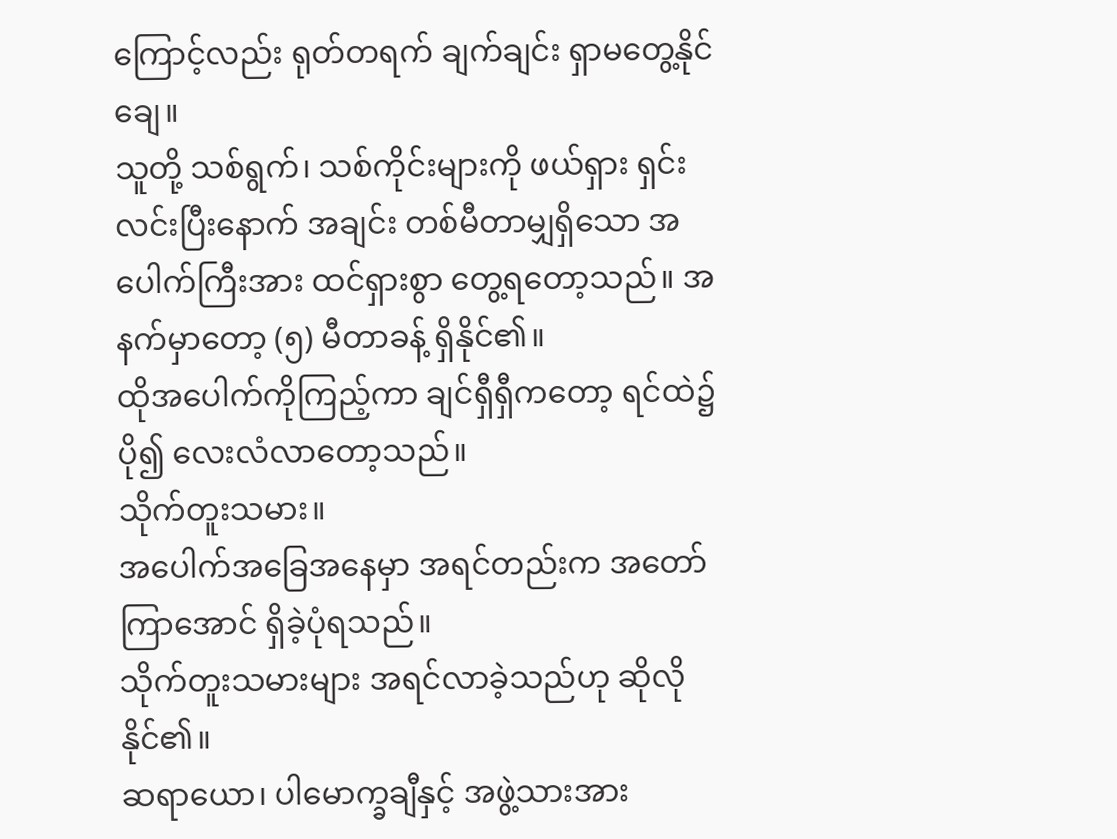ကြောင့်လည်း ရုတ်တရက် ချက်ချင်း ရှာမတွေ့နိုင်ချေ။
သူတို့ သစ်ရွက်၊ သစ်ကိုင်းများကို ဖယ်ရှား ရှင်းလင်းပြီးနောက် အချင်း တစ်မီတာမျှရှိသော အပေါက်ကြီးအား ထင်ရှားစွာ တွေ့ရတော့သည်။ အနက်မှာတော့ (၅) မီတာခန့် ရှိနိုင်၏။
ထိုအပေါက်ကိုကြည့်ကာ ချင်ရှီရှီကတော့ ရင်ထဲ၌ ပို၍ လေးလံလာတော့သည်။
သိုက်တူးသမား။
အပေါက်အခြေအနေမှာ အရင်တည်းက အတော်ကြာအောင် ရှိခဲ့ပုံရသည်။
သိုက်တူးသမားများ အရင်လာခဲ့သည်ဟု ဆိုလိုနိုင်၏။
ဆရာယော၊ ပါမောက္ခချီနှင့် အဖွဲ့သားအား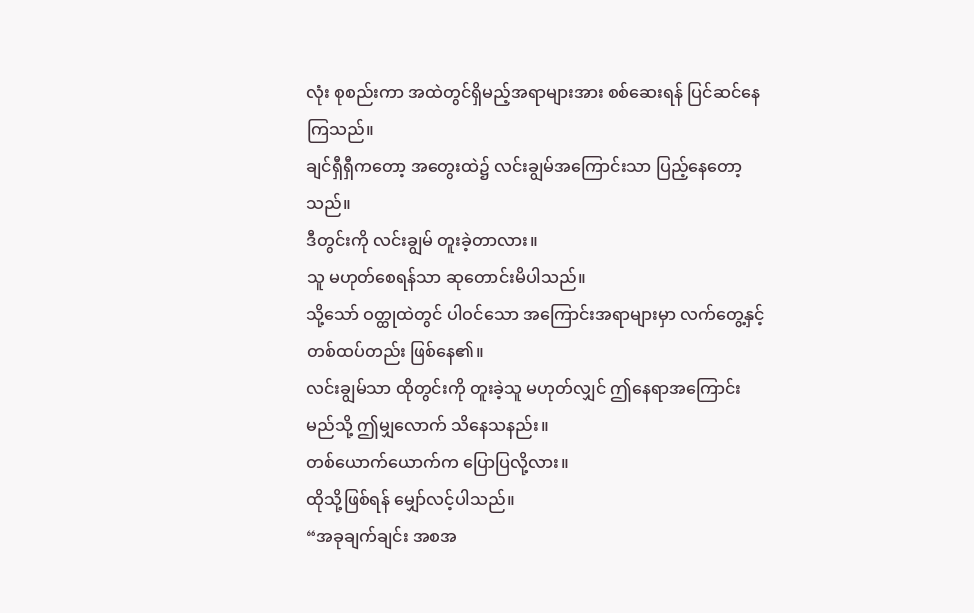လုံး စုစည်းကာ အထဲတွင်ရှိမည့်အရာများအား စစ်ဆေးရန် ပြင်ဆင်နေကြသည်။
ချင်ရှီရှီကတော့ အတွေးထဲ၌ လင်းချွမ်အကြောင်းသာ ပြည့်နေတော့သည်။
ဒီတွင်းကို လင်းချွမ် တူးခဲ့တာလား။
သူ မဟုတ်စေရန်သာ ဆုတောင်းမိပါသည်။
သို့သော် ဝတ္ထုထဲတွင် ပါဝင်သော အကြောင်းအရာများမှာ လက်တွေ့နှင့် တစ်ထပ်တည်း ဖြစ်နေ၏။
လင်းချွမ်သာ ထိုတွင်းကို တူးခဲ့သူ မဟုတ်လျှင် ဤနေရာအကြောင်း မည်သို့ ဤမျှလောက် သိနေသနည်း။
တစ်ယောက်ယောက်က ပြောပြလို့လား။
ထိုသို့ဖြစ်ရန် မျှော်လင့်ပါသည်။
“အခုချက်ချင်း အစအ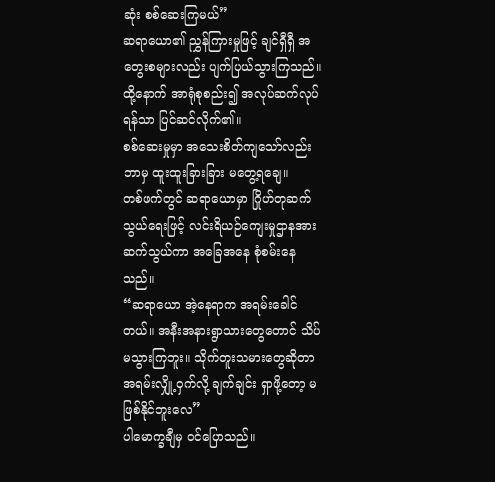ဆုံး စစ်ဆေးကြမယ်”
ဆရာယော၏ ညွှန်ကြားမှုဖြင့် ချင်ရှီရှီ အတွေးစများလည်း ပျက်ပြယ်သွားကြသည်။
ထို့နောက် အာရုံစုစည်း၍ အလုပ်ဆက်လုပ်ရန်သာ ပြင်ဆင်လိုက်၏။
စစ်ဆေးမှုမှာ အသေးစိတ်ကျသော်လည်း ဘာမှ ထူးထူးခြားခြား မတွေ့ရချေ။
တစ်ဖက်တွင် ဆရာယောမှာ ဂြိုဟ်တုဆက်သွယ်ရေးဖြင့် လင်းရိယဉ်ကျေးမှုဌာနအား ဆက်သွယ်ကာ အခြေအနေ စုံစမ်းနေသည်။
“ဆရာယော အဲ့နေရာက အရမ်းခေါင်တယ်။ အနီးအနားရွာသားတွေတောင် သိပ်မသွားကြဘူး။ သိုက်တူးသမားတွေဆိုတာ အရမ်းလျှို့ဝှက်လို့ ချက်ချင်း ရှာဖို့တော့ မဖြစ်နိုင်ဘူးလေ”
ပါမောက္ခချီမှ ဝင်ပြောသည်။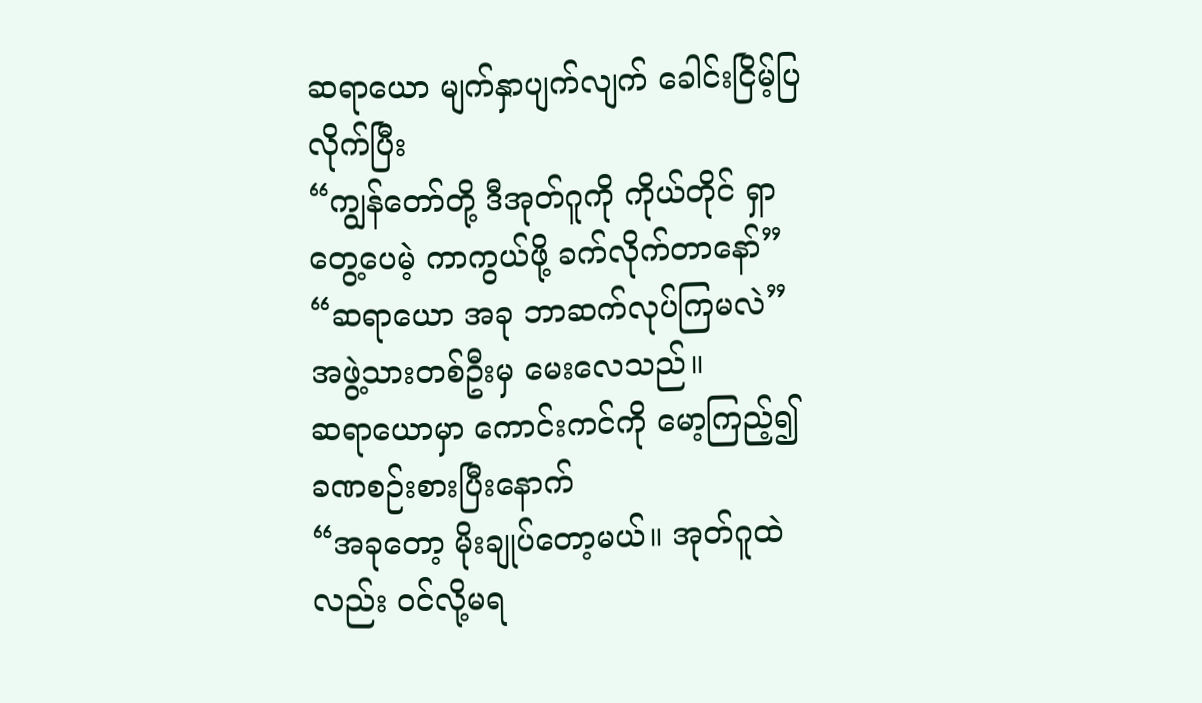ဆရာယော မျက်နှာပျက်လျက် ခေါင်းငြိမ့်ပြလိုက်ပြီး
“ကျွန်တော်တို့ ဒီအုတ်ဂူကို ကိုယ်တိုင် ရှာတွေ့ပေမဲ့ ကာကွယ်ဖို့ ခက်လိုက်တာနော်”
“ဆရာယော အခု ဘာဆက်လုပ်ကြမလဲ”
အဖွဲ့သားတစ်ဦးမှ မေးလေသည်။
ဆရာယောမှာ ကောင်းကင်ကို မော့ကြည့်၍ ခဏစဉ်းစားပြီးနောက်
“အခုတော့ မိုးချုပ်တော့မယ်။ အုတ်ဂူထဲလည်း ဝင်လို့မရ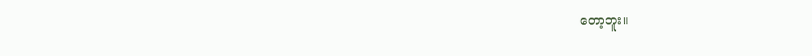တော့ဘူး။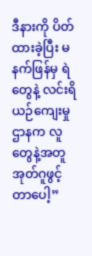ဒီနားကို ပိတ်ထားခဲ့ပြီး မနက်ဖြန်မှ ရဲတွေနဲ့ လင်းရိယဉ်ကျေးမှုဌာနက လူတွေနဲ့အတူ အုတ်ဂူဖွင့်တာပေါ့”